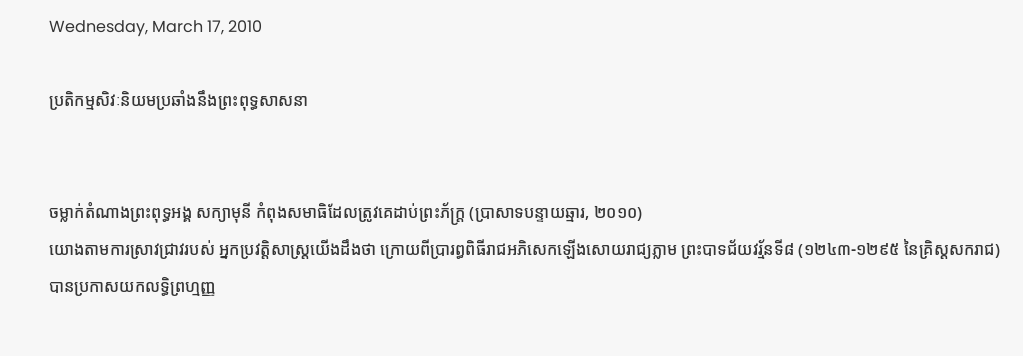Wednesday, March 17, 2010

ប្រតិកម្មសិវៈនិយមប្រឆាំងនឹងព្រះពុទ្ធសាសនា


ចម្លាក់តំណាងព្រះពុទ្ធអង្គ សក្យាមុនី កំពុងសមាធិដែលត្រូវគេដាប់ព្រះភ័ក្ត្រ (ប្រាសាទបន្ទាយឆ្មារ, ២០១០)
យោងតាមការស្រាវជ្រាវរបស់ អ្នកប្រវត្តិសាស្ត្រយើងដឹងថា ក្រោយពីប្រារព្ធពិធីរាជអភិសេកឡើងសោយរាជ្យភ្លាម ព្រះបាទជ័យវរ្ម័នទី៨ (១២៤៣-១២៩៥ នៃគ្រិស្ដសករាជ) បានប្រកាសយកលទ្ធិព្រហ្មញ្ញ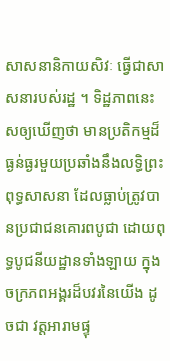សាសនានិកាយសិវៈ ធ្វើជាសាសនារបស់រដ្ឋ ។ ទិដ្ឋភាពនេះសឲ្យឃើញថា មានប្រតិកម្មដ៏ធ្ងន់ធ្ងរមួយប្រឆាំងនឹងលទ្ធិព្រះពុទ្ធសាសនា ដែលធ្លាប់ត្រូវបានប្រជាជនគោរពបូជា ដោយពុទ្ធបូជនីយដ្ឋានទាំងឡាយ ក្នុងចក្រភពអង្គរដ៏បវរនៃយើង ដូចជា វត្តអារាមផ្ទុ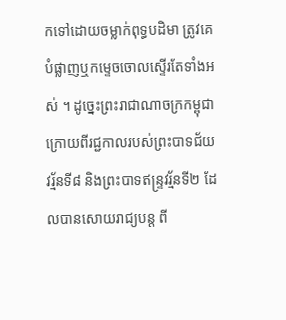កទៅដោយចម្លាក់ពុទ្ធបដិមា ត្រូវគេបំផ្លាញឬកម្ទេចចោលស្ទើរតែទាំងអស់ ។ ដូច្នេះព្រះរាជាណាចក្រកម្ពុជា ក្រោយពីរជ្ជកាលរបស់ព្រះបាទជ័យវរ្ម័នទី៨ និងព្រះបាទឥន្ទ្រវរ្ម័នទី២ ដែលបានសោយរាជ្យបន្ត ពី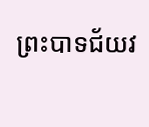ព្រះបាទជ័យវ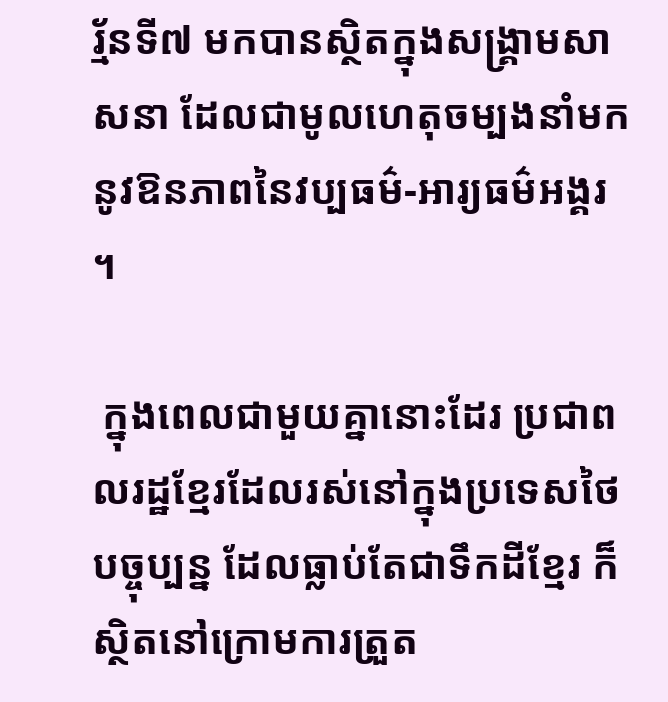រ្ម័នទី៧ មកបានស្ថិតក្នុងសង្គ្រាមសាសនា ដែលជាមូលហេតុចម្បងនាំមកនូវឱនភាពនៃវប្បធម៌-អារ្យធម៌អង្គរ ។

 ក្នុងពេលជាមួយគ្នានោះដែរ ប្រជាពលរដ្ឋខ្មែរដែលរស់នៅក្នុងប្រទេសថៃបច្ចុប្បន្ន ដែលធ្លាប់តែជាទឹកដីខ្មែរ ក៏ស្ថិតនៅក្រោមការត្រួត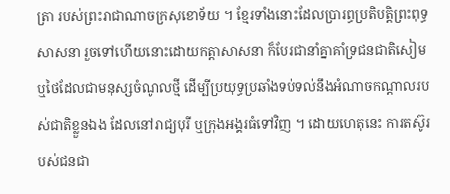ត្រា របស់ព្រះរាជាណាចក្រសុខោទ័យ ។ ខ្មែរទាំងនោះដែលប្រារព្ធប្រតិបត្តិព្រះពុទ្ធសាសនា រួចទៅហើយនោះដោយកត្តាសាសនា ក៏បែរជានាំគ្នាគាំទ្រជនជាតិសៀម ឬថៃដែលជាមនុស្សចំណូលថ្មី ដើម្បីប្រយុទ្ធប្រឆាំងទប់ទល់នឹងអំណាចកណ្ដាលរបស់ជាតិខ្លួនឯង ដែលនៅរាជ្យបុរី ឬក្រុងអង្គរធំទៅវិញ ។ ដោយហេតុនេះ ការតស៊ូរបស់ជនជា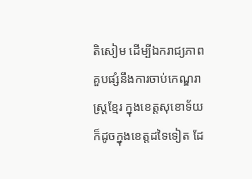តិសៀម ដើម្បីឯករាជ្យភាព គួបផ្សំនឹងការចាប់កេណ្ឌរាស្ត្រខ្មែរ ក្នុងខេត្តសុខោទ័យ ក៏ដូចក្នុងខេត្តដទៃទៀត ដែ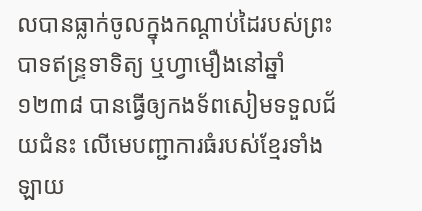លបានធ្លាក់ចូលក្នុងកណ្ដាប់ដៃរបស់ព្រះបាទឥន្ទ្រទាទិត្យ ឬហ្វាមឿងនៅឆ្នាំ១២៣៨ បានធ្វើឲ្យកងទ័ពសៀមទទួលជ័យជំនះ លើមេបញ្ជាការធំរបស់ខ្មែរទាំងឡាយ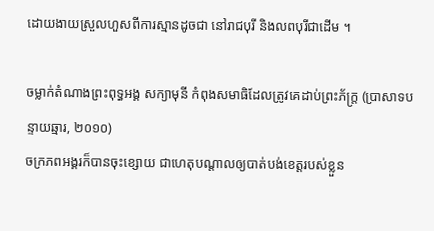ដោយងាយស្រួលហួសពីការស្មានដូចជា នៅរាជបុរី និងលពបុរីជាដើម ។

ចម្លាក់តំណាងព្រះពុទ្ធអង្គ សក្យាមុនី កំពុងសមាធិដែលត្រូវគេដាប់ព្រះភ័ក្ត្រ (ប្រាសាទបន្ទាយឆ្មារ, ២០១០)
ចក្រភពអង្គរក៏បានចុះខ្សោយ ជាហេតុបណ្ដាលឲ្យបាត់បង់ខេត្តរបស់ខ្លួន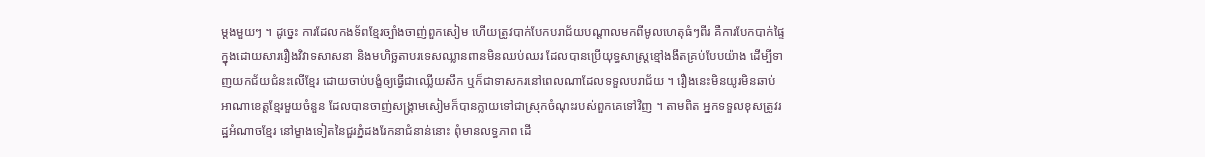ម្ដងមួយៗ ។ ដូច្នេះ ការដែលកងទ័ពខ្មែរច្បាំងចាញ់ពួកសៀម ហើយត្រូវបាក់បែកបរាជ័យបណ្ដាលមកពីមូលហេតុធំៗពីរ គឺការបែកបាក់ផ្ទៃក្នុងដោយសាររឿងវិវាទសាសនា និងមហិច្ឆតាបរទេសឈ្លានពានមិនឈប់ឈរ ដែលបានប្រើយុទ្ធសាស្ត្រខ្មៅងងឹតគ្រប់បែបយ៉ាង ដើម្បីទាញយកជ័យជំនះលើខ្មែរ ដោយចាប់បង្ខំឲ្យធ្វើជាឈ្លើយសឹក ឬក៏ជាទាសករនៅពេលណាដែលទទួលបរាជ័យ ។ រឿងនេះមិនយូរមិនឆាប់អាណាខេត្តខ្មែរមួយចំនួន ដែលបានចាញ់សង្គ្រាមសៀមក៏បានក្លាយទៅជាស្រុកចំណុះរបស់ពួកគេទៅវិញ ។ តាមពិត អ្នកទទួលខុសត្រូវរដ្ឋអំណាចខ្មែរ នៅម្ខាងទៀតនៃជួរភ្នំដងរែកនាជំនាន់នោះ ពុំមានលទ្ធភាព ដើ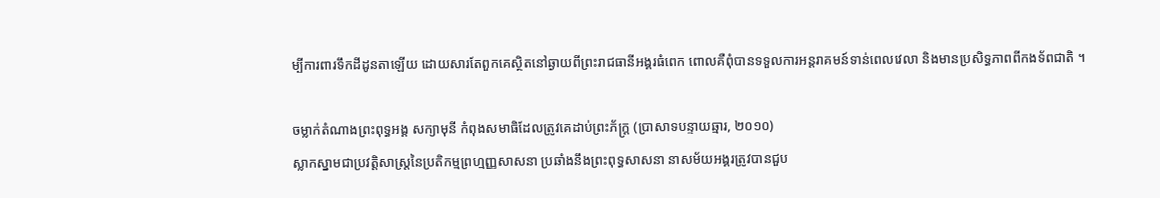ម្បីការពារទឹកដីដូនតាឡើយ ដោយសារតែពួកគេស្ថិតនៅឆ្ងាយពីព្រះរាជធានីអង្គរធំពេក ពោលគឺពុំបានទទួលការអន្តរាគមន៍ទាន់ពេលវេលា និងមានប្រសិទ្ធភាពពីកងទ័ពជាតិ ។

ចម្លាក់តំណាងព្រះពុទ្ធអង្គ សក្យាមុនី កំពុងសមាធិដែលត្រូវគេដាប់ព្រះភ័ក្ត្រ (ប្រាសាទបន្ទាយឆ្មារ, ២០១០)
ស្លាកស្នាមជាប្រវត្តិសាស្ត្រនៃប្រតិកម្មព្រហ្មញ្ញសាសនា ប្រឆាំងនឹងព្រះពុទ្ធសាសនា នាសម័យអង្គរត្រូវបានជួប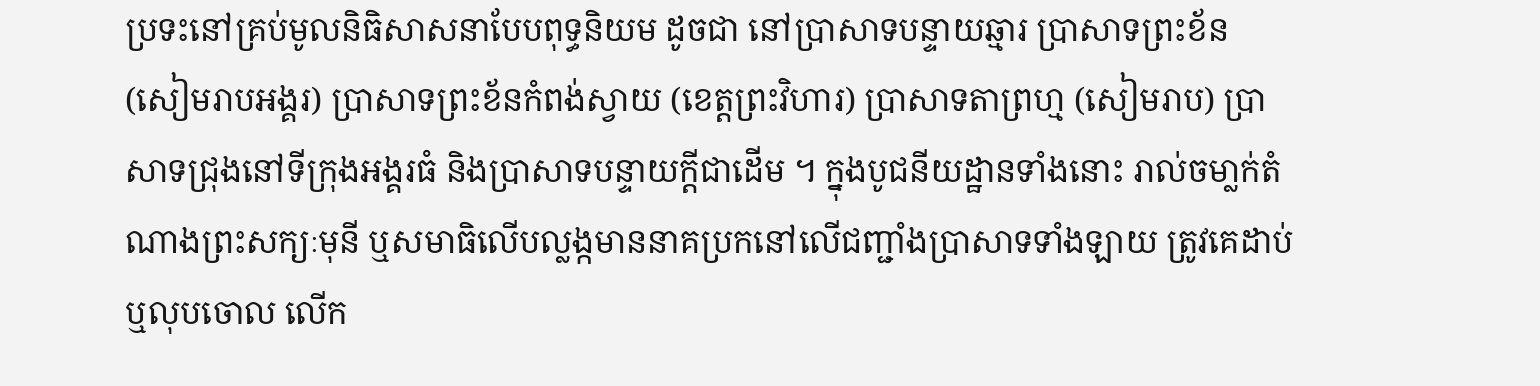ប្រទះនៅគ្រប់មូលនិធិសាសនាបែបពុទ្ធនិយម ដូចជា នៅប្រាសាទបន្ទាយឆ្មារ ប្រាសាទព្រះខ័ន (សៀមរាបអង្គរ) ប្រាសាទព្រះខ័នកំពង់ស្វាយ (ខេត្តព្រះវិហារ) ប្រាសាទតាព្រហ្ម (សៀមរាប) ប្រាសាទជ្រុងនៅទីក្រុងអង្គរធំ និងប្រាសាទបន្ទាយក្ដីជាដើម ។ ក្នុងបូជនីយដ្ឋានទាំងនោះ រាល់ចមា្លក់តំណាងព្រះសក្យៈមុនី ឬសមាធិលើបល្លង្កមាននាគប្រកនៅលើជញ្ជាំងប្រាសាទទាំងឡាយ ត្រូវគេដាប់ ឬលុបចោល លើក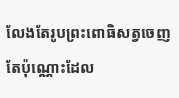លែងតែរូបព្រះពោធិសត្វចេញតែប៉ុណ្ណោះដែល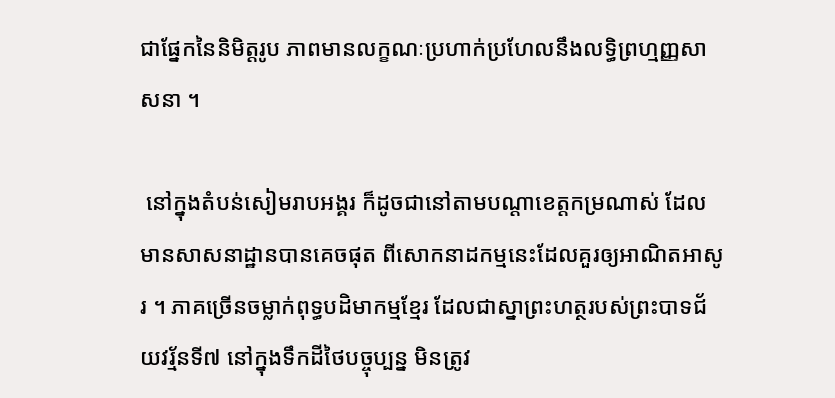ជាផ្នែកនៃនិមិត្តរូប ភាពមានលក្ខណៈប្រហាក់ប្រហែលនឹងលទ្ធិព្រហ្មញ្ញសាសនា ។

 នៅក្នុងតំបន់សៀមរាបអង្គរ ក៏ដូចជានៅតាមបណ្ដាខេត្តកម្រណាស់ ដែលមានសាសនាដ្ឋានបានគេចផុត ពីសោកនាដកម្មនេះដែលគួរឲ្យអាណិតអាសូរ ។ ភាគច្រើនចម្លាក់ពុទ្ធបដិមាកម្មខ្មែរ ដែលជាស្នាព្រះហត្ថរបស់ព្រះបាទជ័យវរ្ម័នទី៧ នៅក្នុងទឹកដីថៃបច្ចុប្បន្ន មិនត្រូវ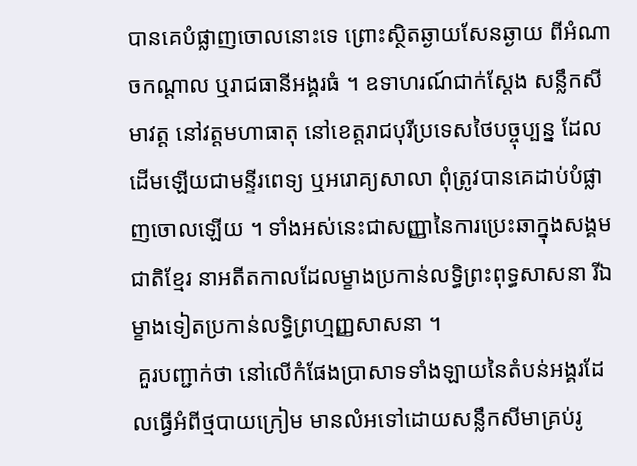បានគេបំផ្លាញចោលនោះទេ ព្រោះស្ថិតឆ្ងាយសែនឆ្ងាយ ពីអំណាចកណ្ដាល ឬរាជធានីអង្គរធំ ។ ឧទាហរណ៍ជាក់ស្ដែង សន្លឹកសីមាវត្ត នៅវត្ដមហាធាតុ នៅខេត្តរាជបុរីប្រទេសថៃបច្ចុប្បន្ន ដែលដើមឡើយជាមន្ទីរពេទ្យ ឬអរោគ្យសាលា ពុំត្រូវបានគេដាប់បំផ្លាញចោលឡើយ ។ ទាំងអស់នេះជាសញ្ញានៃការប្រេះឆាក្នុងសង្គមជាតិខ្មែរ នាអតីតកាលដែលម្ខាងប្រកាន់លទ្ធិព្រះពុទ្ធសាសនា រីឯម្ខាងទៀតប្រកាន់លទ្ធិព្រហ្មញ្ញសាសនា ។
 គួរបញ្ជាក់ថា នៅលើកំផែងប្រាសាទទាំងឡាយនៃតំបន់អង្គរដែលធ្វើអំពីថ្មបាយក្រៀម មានលំអទៅដោយសន្លឹកសីមាគ្រប់រូ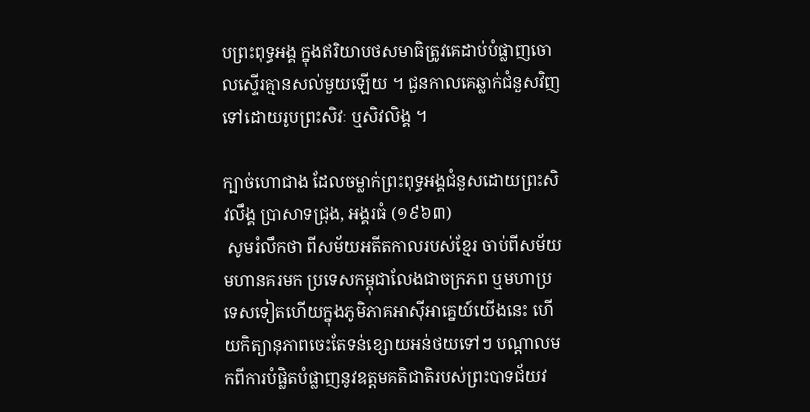បព្រះពុទ្ធអង្គ ក្នុងឥរិយាបថសមាធិត្រូវគេដាប់បំផ្លាញចោលស្ទើរគ្មានសល់មួយឡើយ ។ ជួនកាលគេឆ្លាក់ជំនួសវិញទៅដោយរូបព្រះសិវៈ ឬសិវលិង្គ ។

ក្បាច់ហោជាង ដែលចម្លាក់ព្រះពុទ្ធអង្គជំនួសដោយព្រះសិវលឹង្គ ប្រាសាទជ្រុង, អង្គរធំ (១៩៦៣)
 សូមរំលឹកថា ពីសម័យអតីតកាលរបស់ខែ្មរ ចាប់ពីសម័យមហានគរមក ប្រទេសកម្ពុជាលែងជាចក្រភព ឬមហាប្រទេសទៀតហើយក្នុងភូមិភាគអាស៊ីអាគ្នេយ៍យើងនេះ ហើយកិត្យានុភាពចេះតែទន់ខ្សោយអន់ថយទៅៗ បណ្ដាលមកពីការបំផ្លិតបំផ្លាញនូវឧត្តមគតិជាតិរបស់ព្រះបាទជ័យវ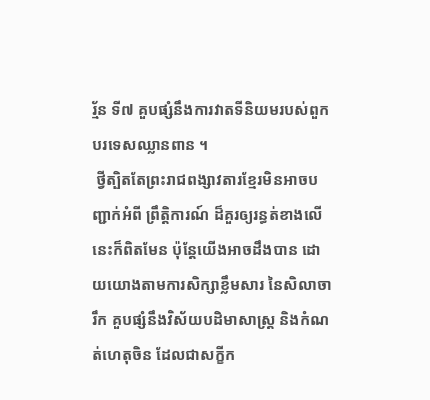រ្ម័ន ទី៧ គួបផ្សំនឹងការវាតទីនិយមរបស់ពួកបរទេសឈ្លានពាន ។
 ថ្វីត្បិតតែព្រះរាជពង្សាវតារខ្មែរមិនអាចបញ្ជាក់អំពី ព្រឹត្តិការណ៍ ដ៏គួរឲ្យរន្ធត់ខាងលើនេះក៏ពិតមែន ប៉ុន្ដែយើងអាចដឹងបាន ដោយយោងតាមការសិក្សាខ្លឹមសារ នៃសិលាចារឹក គួបផ្សំនឹងវិស័យបដិមាសាស្ត្រ និងកំណត់ហេតុចិន ដែលជាសក្ខីក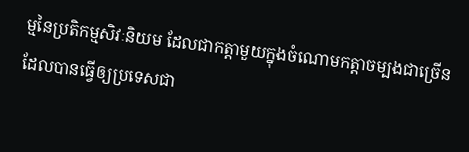ម្មនៃប្រតិកម្មសិវៈនិយម ដែលជាកត្តាមួយក្នុងចំណោមកត្តាចម្បងជាច្រើន ដែលបានធ្វើឲ្យប្រទេសជា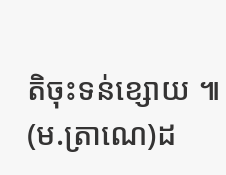តិចុះទន់ខ្សោយ ៕ (ម.ត្រាណេ)ដ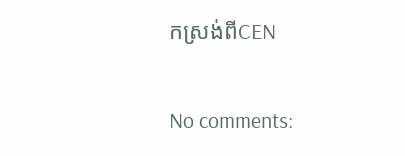កស្រង់ពីCEN

No comments: